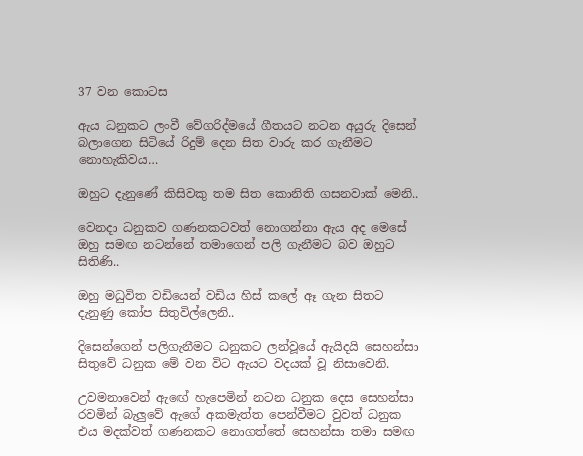37 වන කොටස

ඇය ධනුකට ලංවී වේගරිද්මයේ ගීතයට නටන අයුරු දිසෙන් බලාගෙන සිටියේ රිදුම් දෙන සිත වාරු කර ගැනීමට නොහැකිවය…

ඔහුට දැනුණේ කිසිවකු තම සිත කොනිති ගසනවාක් මෙනි..

වෙනදා ධනුකව ගණනකටවත් නොගන්නා ඇය අද මෙසේ ඔහු සමඟ නටන්නේ තමාගෙන් පලි ගැනීමට බව ඔහුට සිතිණි..

ඔහු මධුවිත වඩියෙන් වඩිය හිස් කලේ ඈ ගැන සිතට දැනුණු කෝප සිතුවිල්ලෙනි..

දිසෙන්ගෙන් පලිගැනීමට ධනුකට ලන්වූයේ ඇයිදයි සෙහන්සා සිතුවේ ධනුක මේ වන විට ඇයට වදයක් වූ නිසාවෙනි.

උවමනාවෙන් ඇඟේ හැපෙමින් නටන ධනුක දෙස සෙහන්සා රවමින් බැලුවේ ඇගේ අකමැත්ත පෙන්වීමට වුවත් ධනුක එය මදක්වත් ගණනකට නොගත්තේ සෙහන්සා තමා සමඟ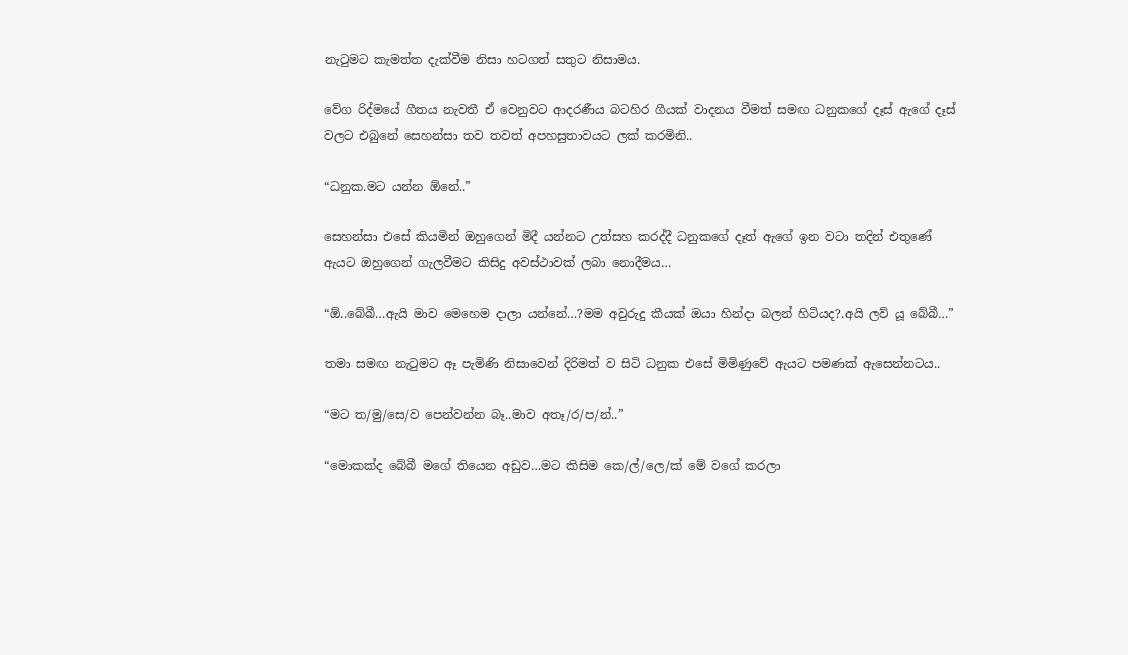නැටුමට කැමත්ත දැක්වීම නිසා හටගත් සතුට නිසාමය.

වේග රිද්මයේ ගීතය නැවතී ඒ වෙනුවට ආදරණීය බටහිර ගීයක් වාදනය වීමත් සමඟ ධනුකගේ දෑස් ඇගේ දෑස් වලට එබුනේ සෙහන්සා තව තවත් අපහසුතාවයට ලක් කරමිනි..

“ධනුක.මට යන්න ඕනේ..”

සෙහන්සා එසේ කියමින් ඔහුගෙන් මිදී යන්නට උත්සහ කරද්දී ධනුකගේ දෑත් ඇගේ ඉන වටා තදින් එතුණේ ඇයට ඔහුගෙන් ගැලවීමට කිසිදු අවස්ථාවක් ලබා නොදීමය…

“ඕ..බේබී…ඇයි මාව මෙහෙම දාලා යන්නේ…?මම අවුරුදු කීයක් ඔයා හින්දා බලන් හිටියද?.අයි ලව් යූ බේබී…”

තමා සමඟ නැටුමට ඈ පැමිණි නිසාවෙන් දිරිමත් ව සිටි ධනුක එසේ මිමිණුවේ ඇයට පමණක් ඇසෙන්නටය..

“මට ත/මු/සෙ/ව පෙන්වන්න බෑ..මාව අතෑ/ර/ප/න්..”

“මොකක්ද බේබී මගේ තියෙන අඩුව…මට කිසිම කෙ/ල්/ලෙ/ක් මේ වගේ කරලා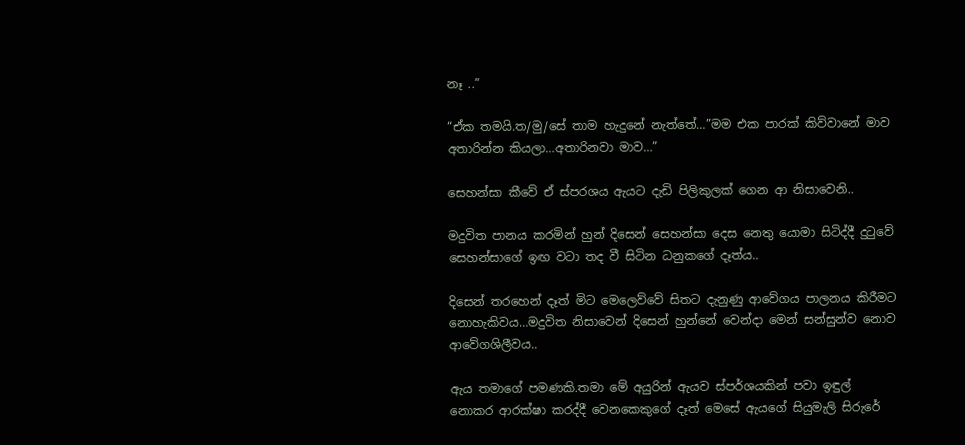නෑ ..”

“ඒක තමයි.ත/මු/සේ තාම හැදුනේ නැත්තේ…”මම එක පාරක් කිව්වානේ මාව අතාරින්න කියලා…අතාරිනවා මාව…”

සෙහන්සා කීවේ ඒ ස්පරශය ඇයට දැඩි පිලිකුලක් ගෙන ආ නිසාවෙනි..

මදුවිත පානය කරමින් හුන් දිසෙන් සෙහන්සා දෙස නෙතු යොමා සිටිද්දී දුටුවේ සෙහන්සාගේ ඉඟ වටා තද වී සිටින ධනුකගේ දෑත්ය..

දිසෙන් තරහෙන් දෑත් මිට මෙලෙව්වේ සිතට දැනුණු ආවේගය පාලනය කිරීමට නොහැකිවය…මදුවිත නිසාවෙන් දිසෙන් හුන්නේ වෙන්දා මෙන් සන්සුන්ව නොව ආවේගශිලීවය..

ඇය තමාගේ පමණකි.තමා මේ අයුරින් ඇයව ස්පර්ශයකින් පවා ඉඳුල් නොකර ආරක්ෂා කරද්දී වෙනකෙකුගේ දෑත් මෙසේ ඇයගේ සියුමැලි සිරුරේ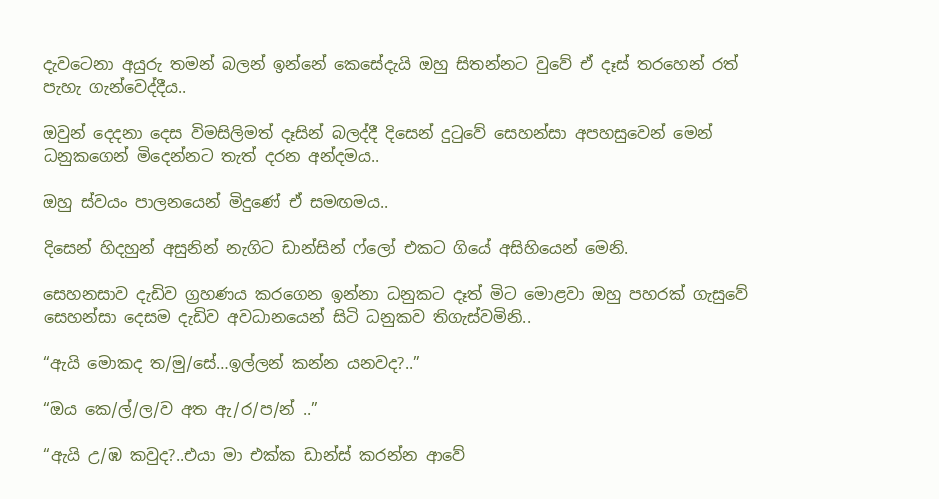දැවටෙනා අයුරු තමන් බලන් ඉන්නේ කෙසේදැයි ඔහු සිතන්නට වුවේ ඒ දෑස් තරහෙන් රත් පැහැ ගැන්වෙද්දීය..

ඔවුන් දෙදනා දෙස විමසිලිමත් දෑසින් බලද්දී දිසෙන් දුටුවේ සෙහන්සා අපහසුවෙන් මෙන් ධනුකගෙන් මිදෙන්නට තැත් දරන අන්දමය..

ඔහු ස්වයං පාලනයෙන් මිදුණේ ඒ සමඟමය..

දිසෙන් හිදහුන් අසුනින් නැගිට ඩාන්සින් ෆ්ලෝ එකට ගියේ අසිහියෙන් මෙනි.

සෙහනසාව දැඩිව ග්‍රහණය කරගෙන ඉන්නා ධනුකට දෑත් මිට මොළවා ඔහු පහරක් ගැසුවේ සෙහන්සා දෙසම දැඩිව අවධානයෙන් සිටි ධනුකව තිගැස්වමිනි..

“ඇයි මොකද ත/මු/සේ…ඉල්ලන් කන්න යනවද?..”

“ඔය කෙ/ල්/ල/ව අත ඇ/ර/ප/න් ..”

“ඇයි උ/ඹ කවුද?..එයා මා එක්ක ඩාන්ස් කරන්න ආවේ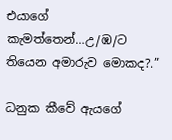එයාගේ කැමත්තෙන්…උ/ඹ/ට තියෙන අමාරුව මොකද?.”

ධනුක කීවේ ඇයගේ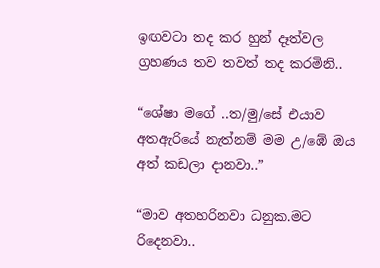ඉඟවටා තද කර හුන් දෑත්වල ග්‍රහණය තව තවත් තද කරමිනි..

“ශේෂා මගේ ..ත/මු/සේ එයාව අතඇරියේ නැත්නම් මම උ/ඹේ ඔය අත් කඩලා දානවා..”

“මාව අතහරිනවා ධනුක.මට රිදෙනවා..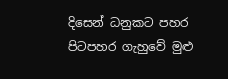දිසෙන් ධනුකට පහර පිටපහර ගැහුවේ මුළු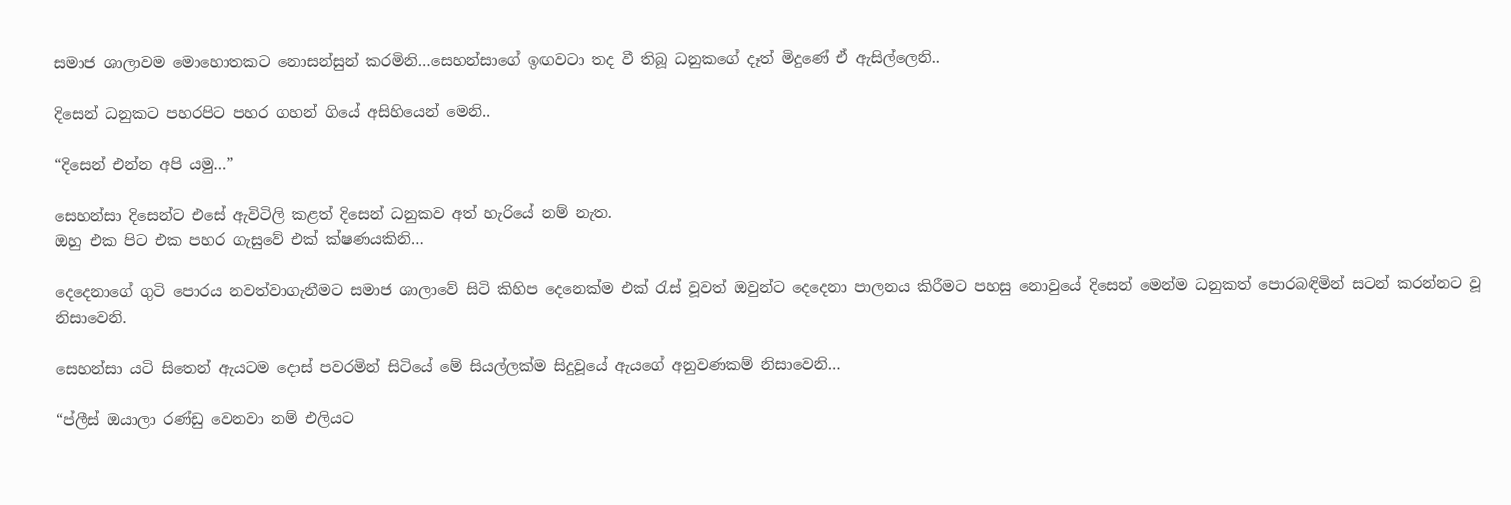සමාජ ශාලාවම මොහොතකට නොසන්සුන් කරමිනි…සෙහන්සාගේ ඉඟවටා තද වී තිබූ ධනුකගේ දෑත් මිදුණේ ඒ ඇසිල්ලෙනි..

දිසෙන් ධනුකට පහරපිට පහර ගහන් ගියේ අසිහියෙන් මෙනි..

“දිසෙන් එන්න අපි යමු…”

සෙහන්සා දිසෙන්ට එසේ ඇවිටිලි කළත් දිසෙන් ධනුකව අත් හැරියේ නම් නැත.
ඔහු එක පිට එක පහර ගැසුවේ එක් ක්ෂණයකිනි…

දෙදෙනාගේ ගුටි පොරය නවත්වාගැනීමට සමාජ ශාලාවේ සිටි කිහිප දෙනෙක්ම එක් රැස් වූවත් ඔවුන්ට දෙදෙනා පාලනය කිරීමට පහසු නොවුයේ දිසෙන් මෙන්ම ධනුකත් පොරබඳිමින් සටන් කරන්නට වූ නිසාවෙනි.

සෙහන්සා යටි සිතෙන් ඇයටම දොස් පවරමින් සිටියේ මේ සියල්ලක්ම සිදුවූයේ ඇයගේ අනුවණකම් නිසාවෙනි…

“ප්ලීස් ඔයාලා රණ්ඩු වෙනවා නම් එලියට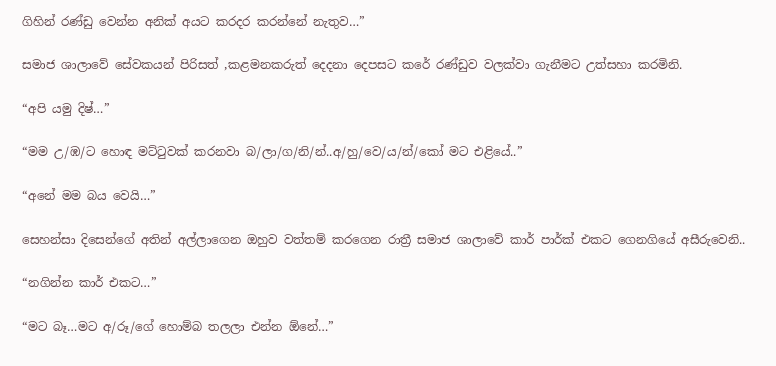ගිහින් රණ්ඩු වෙන්න අනික් අයට කරදර කරන්නේ නැතුව…”

සමාජ ශාලාවේ සේවකයන් පිරිසත් ,කළමනකරුත් දෙදනා දෙපසට කරේ රණ්ඩුව වලක්වා ගැනීමට උත්සහා කරමිනි.

“අපි යමු දිෂ්…”

“මම උ/ඹ/ට හොඳ මට්ටුවක් කරනවා බ/ලා/ග/නි/න්..අ/හු/වෙ/ය/න්/කෝ මට එළියේ..”

“අනේ මම බය වෙයි…”

සෙහන්සා දිසෙන්ගේ අතින් අල්ලාගෙන ඔහුව වත්තම් කරගෙන රාත්‍රී සමාජ ශාලාවේ කාර් පාර්ක් එකට ගෙනගියේ අසීරුවෙනි..

“නගින්න කාර් එකට…”

“මට බෑ…මට අ/රූ/ගේ හොම්බ තලලා එන්න ඕනේ…”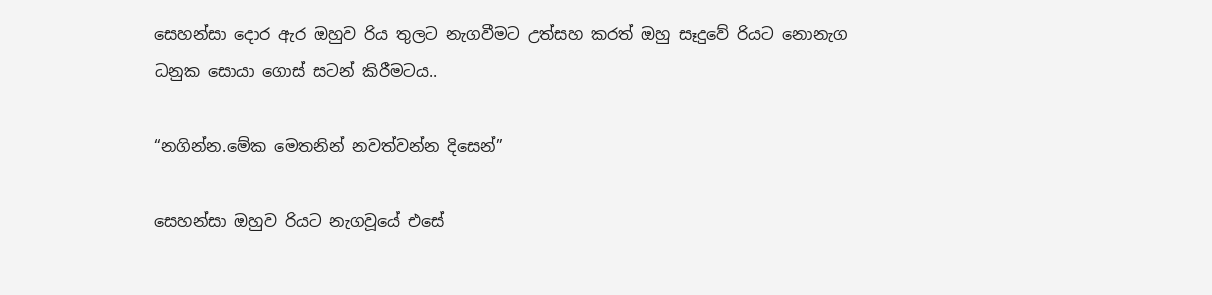සෙහන්සා දොර ඇර ඔහුව රිය තුලට නැගවීමට උත්සහ කරත් ඔහු සෑදුවේ රියට නොනැග ධනුක සොයා ගොස් සටන් කිරීමටය..

“නගින්න.මේක මෙතනින් නවත්වන්න දිසෙන්”

සෙහන්සා ඔහුව රියට නැගවූයේ එසේ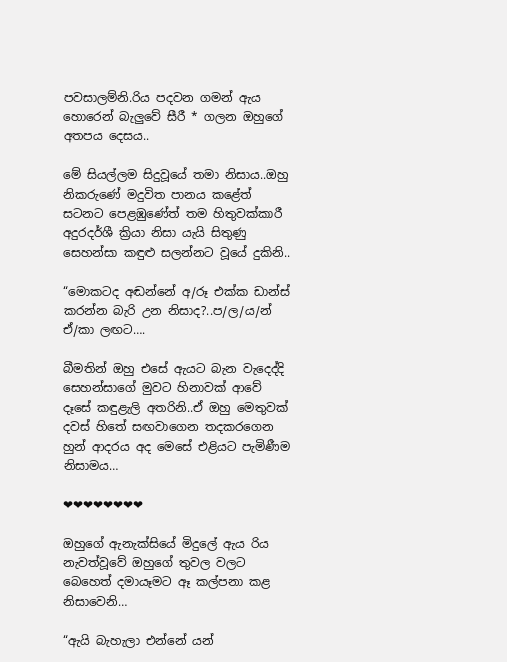පවසාලම්නි.රිය පදවන ගමන් ඇය හොරෙන් බැලුවේ සීරී * ගලන ඔහුගේ අතපය දෙසය..

මේ සියල්ලම සිදුවූයේ තමා නිසාය..ඔහු නිකරුණේ මදුවිත පානය කළේත් සටනට පෙළඹුණේත් තම හිතුවක්කාරී අදුරදර්ශී ක්‍රියා නිසා යැයි සිතුණු සෙහන්සා කඳුළු සලන්නට වූයේ දුකිනි..

“මොකටද අඬන්නේ අ/රූ එක්ක ඩාන්ස් කරන්න බැරි උන නිසාද?..ප/ල/ය/න් ඒ/කා ලඟට….

බීමතින් ඔහු එසේ ඇයට බැන වැදෙද්දි සෙහන්සාගේ මුවට හිනාවක් ආවේ දෑසේ කඳුළැලි අතරිනි..ඒ ඔහු මෙතුවක් දවස් හිතේ සඟවාගෙන තදකරගෙන හුන් ආදරය අද මෙසේ එළියට පැමිණීම නිසාමය…

❤❤❤❤❤❤❤❤

ඔහුගේ ඇනැක්සියේ මිදුලේ ඇය රිය නැවත්වූවේ ඔහුගේ තුවල වලට බෙහෙත් දමායෑමට ඈ කල්පනා කළ නිසාවෙනි…

“ඇයි බැහැලා එන්නේ යන්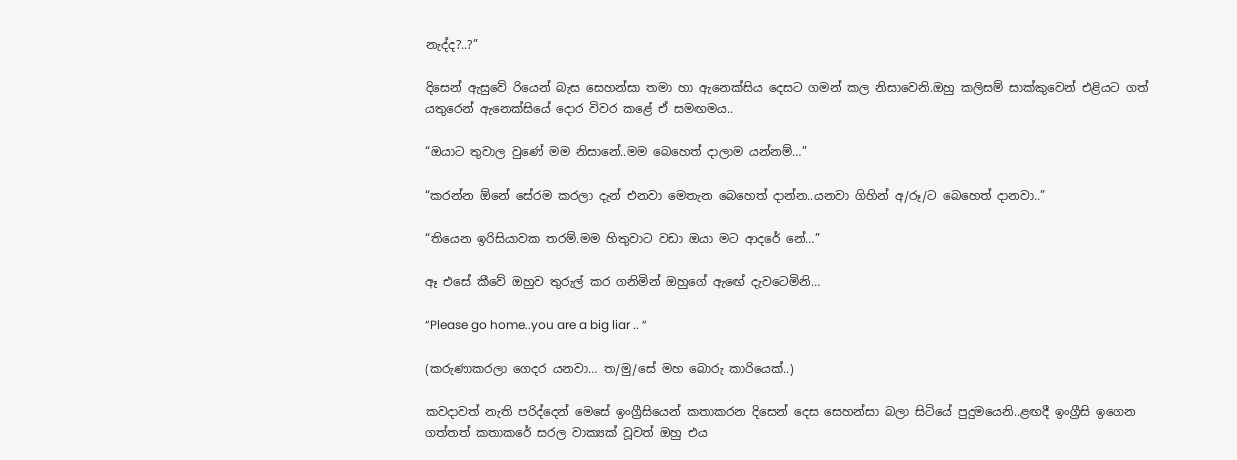නැද්ද?..?”

දිසෙන් ඇසුවේ රියෙන් බැස සෙහන්සා තමා හා ඇනෙක්සිය දෙසට ගමන් කල නිසාවෙනි.ඔහු කලිසම් සාක්කුවෙන් එළියට ගත් යතුරෙන් ඇනෙක්සියේ දොර විවර කළේ ඒ සමඟමය..

“ඔයාට තුවාල වුණේ මම නිසානේ..මම බෙහෙත් දාලාම යන්නම්…”

“කරන්න ඕනේ සේරම කරලා දැන් එනවා මෙතැන බෙහෙත් දාන්න..යනවා ගිහින් අ/රූ/ට බෙහෙත් දානවා..”

“තියෙන ඉරිසියාවක තරම්.මම හිතුවාට වඩා ඔයා මට ආදරේ නේ…”

ඈ එසේ කීවේ ඔහුව තුරුල් කර ගනිමින් ඔහුගේ ඇඟේ දැවටෙමිනි…

“Please go home..you are a big liar .. “

(කරුණාකරලා ගෙදර යනවා… ත/මු/සේ මහ බොරු කාරියෙක්..)

කවදාවත් නැති පරිද්දෙන් මෙසේ ඉංග්‍රීසියෙන් කතාකරන දිසෙන් දෙස සෙහන්සා බලා සිටියේ පුදුමයෙනි..ළඟදී ඉංග්‍රීසි ඉගෙන ගත්තත් කතාකරේ සරල වාක්‍යක් වූවත් ඔහු එය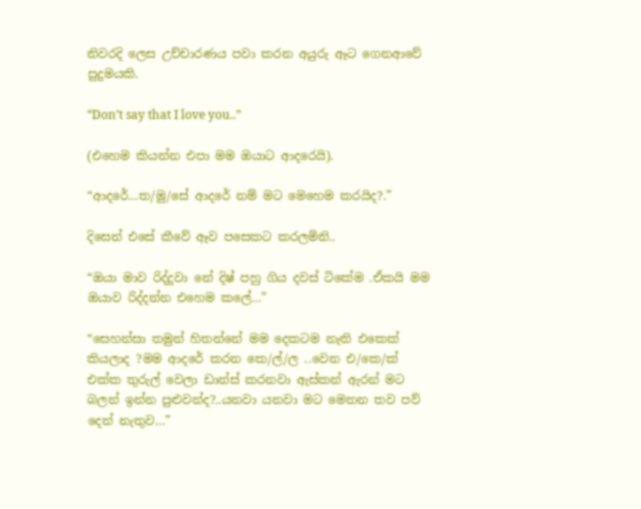නිවරදි ලෙස උච්චාරණය පවා කරන අයුරු ඈට ගෙනආවේ පුදුමයකි.

“Don’t say that I love you..”

(එහෙම කියන්න එපා මම ඔයාට ආදරෙයි).

“ආදරේ…ත/මු/සේ ආදරේ නම් මට මෙහෙම කරයිද?.”

දිසෙන් එසේ කීවේ ඈව පසෙකට කරලමිනි..

“ඔයා මාව රිද්දුවා නේ දිෂ් පහු ගිය දවස් ටිකේම .ඒකයි මම ඔයාව රිද්දන්න එහෙම කලේ…”

“සෙහන්සා තමුන් හිතන්නේ මම දෙකටම නැති එකෙක් කියලාද ?මම ආදරේ කරන කෙ/ල්/ල ..වෙන එ/කෙ/ක් එක්ක තුරුල් වෙලා ඩාන්ස් කරනවා ඇස්කන් ඇරන් මට බලන් ඉන්න පුළුවන්ද?..යනවා යනවා මට මෙතන තව පව් දෙන් නැතුව…”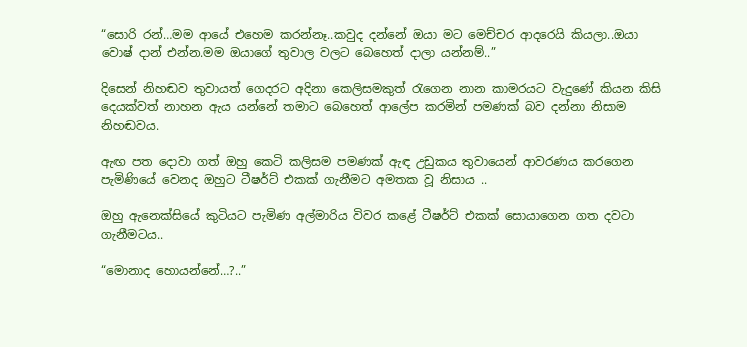“සොරි රන්…මම ආයේ එහෙම කරන්නෑ..කවුද දන්නේ ඔයා මට මෙච්චර ආදරෙයි කියලා..ඔයා වොෂ් දාන් එන්න.මම ඔයාගේ තුවාල වලට බෙහෙත් දාලා යන්නම්..”

දිසෙන් නිහඬව තුවායත් ගෙදරට අදිනා කෙලිසමකුත් රැගෙන නාන කාමරයට වැදුණේ කියන කිසි දෙයක්වත් නාහන ඇය යන්නේ තමාට බෙහෙත් ආලේප කරමින් පමණක් බව දන්නා නිසාම නිහඬවය.

ඇඟ පත දොවා ගත් ඔහු කෙටි කලිසම පමණක් ඇඳ උඩුකය තුවායෙන් ආවරණය කරගෙන පැමිණියේ වෙනද ඔහුට ටීෂර්ට් එකක් ගැනීමට අමතක වූ නිසාය ..

ඔහු ඇනෙක්සියේ කුටියට පැමිණ අල්මාරිය විවර කළේ ටීෂර්ට් එකක් සොයාගෙන ගත දවටා ගැනීමටය..

“මොනාද හොයන්නේ…?..”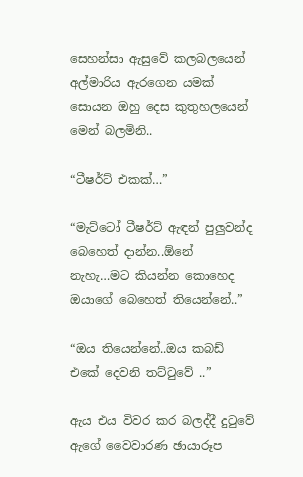සෙහන්සා ඇසුවේ කලබලයෙන් අල්මාරිය ඇරගෙන යමක් සොයන ඔහු දෙස කුතුහලයෙන් මෙන් බලමිනි..

“ටීෂර්ට් එකක්…”

“මැට්ටෝ ටීෂර්ට් ඇඳන් පුලුවන්ද බෙහෙත් දාන්න..ඕනේ නැහැ…මට කියන්න කොහෙද ඔයාගේ බෙහෙත් තියෙන්නේ..”

“ඔය තියෙන්නේ..ඔය කබඩ් එකේ දෙවනි තට්ටුවේ ..”

ඇය එය විවර කර බලද්දී දුටුවේ ඇගේ වෛවාරණ ඡායාරූප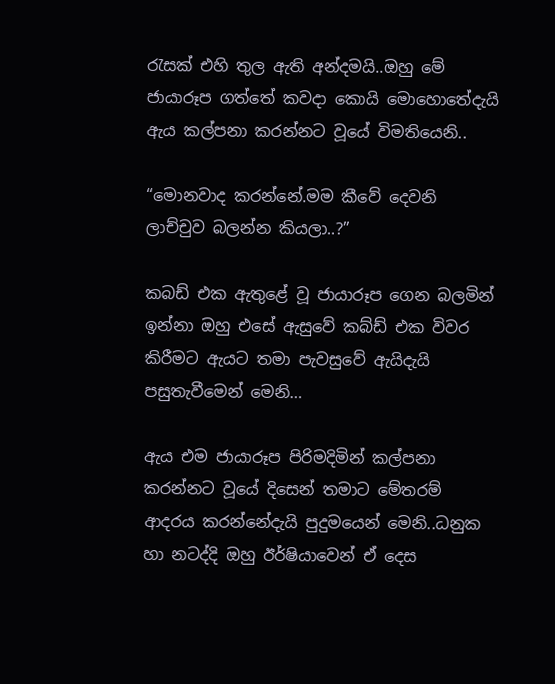රැසක් එහි තුල ඇති අන්දමයි..ඔහු මේ ජායාරූප ගත්තේ කවදා කොයි මොහොතේදැයි ඇය කල්පනා කරන්නට වූයේ විමතියෙනි..

“මොනවාද කරන්නේ.මම කීවේ දෙවනි ලාච්චුව බලන්න කියලා..?”

කබඩ් එක ඇතුළේ වූ ජායාරූප ගෙන බලමින් ඉන්නා ඔහු එසේ ඇසුවේ කබ්ඩ් එක විවර කිරීමට ඇයට තමා පැවසුවේ ඇයිදැයි පසුතැවීමෙන් මෙනි…

ඇය එම ජායාරූප පිරිමදිමින් කල්පනා කරන්නට වූයේ දිසෙන් තමාට මේතරම් ආදරය කරන්නේදැයි පුදුමයෙන් මෙනි..ධනුක හා නටද්දි ඔහු ඊර්ෂියාවෙන් ඒ දෙස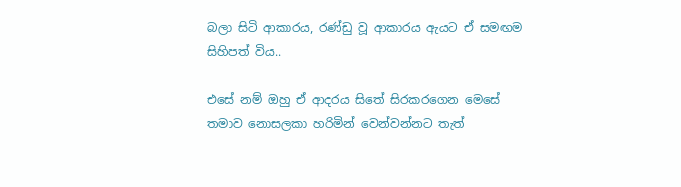බලා සිටි ආකාරය, රණ්ඩු වූ ආකාරය ඇයට ඒ සමඟම සිහිපත් විය..

එසේ නම් ඔහු ඒ ආදරය සිතේ සිරකරගෙන මෙසේ තමාව නොසලකා හරිමින් වෙන්වන්නට තැත්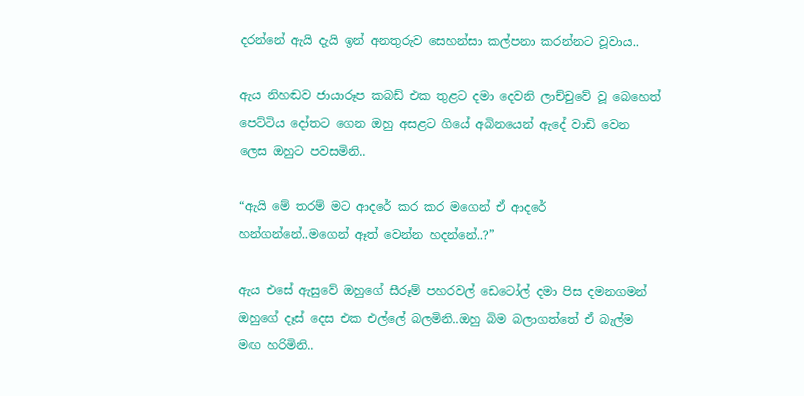දරන්නේ ඇයි දැයි ඉන් අනතුරුව සෙහන්සා කල්පනා කරන්නට වූවාය..

ඇය නිහඬව ජායාරූප කබඩ් එක තුළට දමා දෙවනි ලාච්චුවේ වූ බෙහෙත් පෙට්ටිය දෝතට ගෙන ඔහු අසළට ගියේ අබිනයෙන් ඇදේ වාඩි වෙන ලෙස ඔහුට පවසමිනි..

“ඇයි මේ තරම් මට ආදරේ කර කර මගෙන් ඒ ආදරේ හන්ගන්නේ..මගෙන් ඈත් වෙන්න හදන්නේ..?”

ඇය එසේ ඇසුවේ ඔහුගේ සීරූම් පහරවල් ඩෙටෝල් දමා පිස දමනගමන් ඔහුගේ දෑස් දෙස එක එල්ලේ බලමිනි..ඔහු බිම බලාගත්තේ ඒ බැල්ම මඟ හරිමිනි..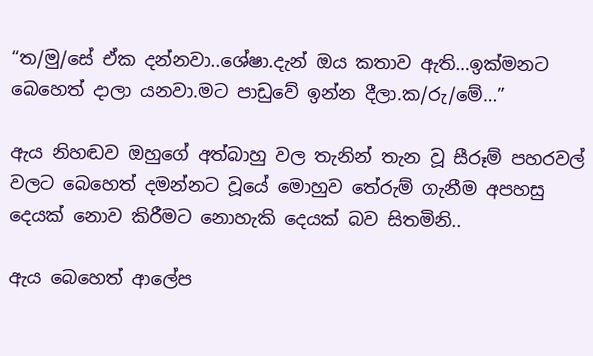“ත/මු/සේ ඒක දන්නවා..ශේෂා.දැන් ඔය කතාව ඇති…ඉක්මනට බෙහෙත් දාලා යනවා.මට පාඩුවේ ඉන්න දීලා.ක/රු/මේ…”

ඇය නිහඬව ඔහුගේ අත්බාහු වල තැනින් තැන වූ සීරූම් පහරවල් වලට බෙහෙත් දමන්නට වූයේ මොහුව තේරුම් ගැනීම අපහසු දෙයක් නොව කිරීමට නොහැකි දෙයක් බව සිතමිනි..

ඇය බෙහෙත් ආලේප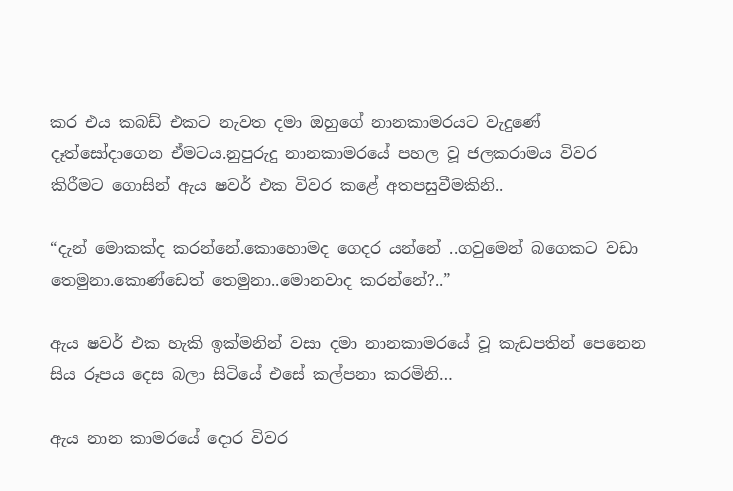කර එය කබඩ් එකට නැවත දමා ඔහුගේ නානකාමරයට වැදුණේ දෑත්සෝදාගෙන ඒමටය.නුපුරුදු නානකාමරයේ පහල වූ ජලකරාමය විවර කිරීමට ගොසින් ඇය ෂවර් එක විවර කළේ අතපසුවීමකිනි..

“දැන් මොකක්ද කරන්නේ.කොහොමද ගෙදර යන්නේ ..ගවුමෙන් බගෙකට වඩා තෙමුනා.කොණ්ඩෙත් තෙමුනා..මොනවාද කරන්නේ?..”

ඇය ෂවර් එක හැකි ඉක්මනින් වසා දමා නානකාමරයේ වූ කැඩපතින් පෙනෙන සිය රූපය දෙස බලා සිටියේ එසේ කල්පනා කරමිනි…

ඇය නාන කාමරයේ දොර විවර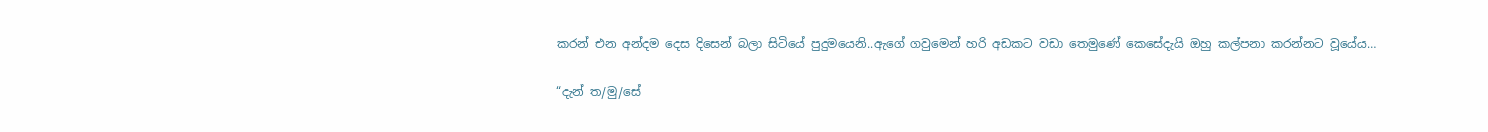කරන් එන අන්දම දෙස දිසෙන් බලා සිටියේ පුදුමයෙනි..ඇගේ ගවුමෙන් හරි අඩකට වඩා තෙමුණේ කෙසේදැයි ඔහු කල්පනා කරන්නට වූයේය…

“දැන් ත/මු/සේ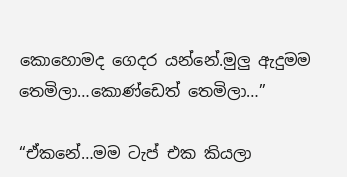කොහොමද ගෙදර යන්නේ.මුලු ඇදුමම තෙමිලා…කොණ්ඩෙත් තෙමිලා…”

“ඒකනේ…මම ටැප් එක කියලා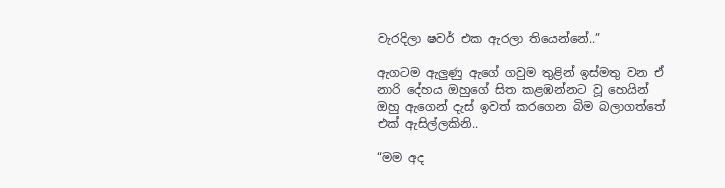වැරදිලා ෂවර් එක ඇරලා තියෙන්නේ..”

ඇගටම ඇලුණු ඇගේ ගවුම තුළින් ඉස්මතු වන ඒ නාරි දේහය ඔහුගේ සිත කළඹන්නට වූ හෙයින් ඔහු ඇගෙන් දැස් ඉවත් කරගෙන බිම බලාගත්තේ එක් ඇසිල්ලකිනි..

“මම අද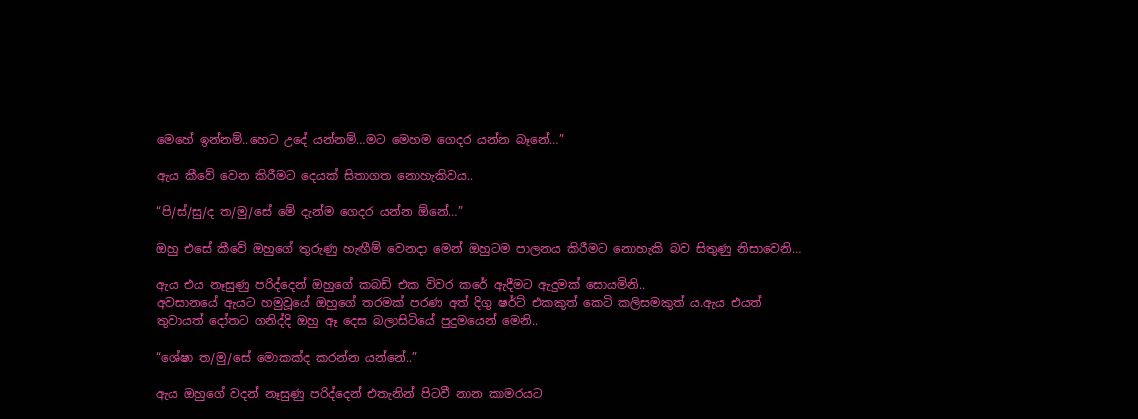මෙහේ ඉන්නම්..හෙට උදේ යන්නම්…මට මෙහම ගෙදර යන්න බෑනේ…”

ඇය කීවේ වෙන කිරීමට දෙයක් සිතාගත නොහැකිවය..

“පි/ස්/සු/ද ත/මු/සේ මේ දැන්ම ගෙදර යන්න ඕනේ…”

ඔහු එසේ කීවේ ඔහුගේ තුරුණු හැඟීම් වෙනදා මෙන් ඔහුටම පාලනය කිරීමට නොහැකි බව සිතුණු නිසාවෙනි…

ඇය එය නෑසුණු පරිද්දෙන් ඔහුගේ කබඩ් එක විවර කරේ ඇදීමට ඇදුමක් සොයමිනි..
අවසානයේ ඇයට හමුවූයේ ඔහුගේ තරමක් පරණ අත් දිගු ෂර්ට් එකකුත් කෙටි කලිසමකුත් ය.ඇය එයත් තුවායත් දෝතට ගනිද්දි ඔහු ඈ දෙස බලාසිටියේ පුදුමයෙන් මෙනි..

“ශේෂා ත/මු/සේ මොකක්ද කරන්න යන්නේ..”

ඇය ඔහුගේ වදන් නෑසුණු පරිද්දෙන් එතැනින් පිටවී නාන කාමරයට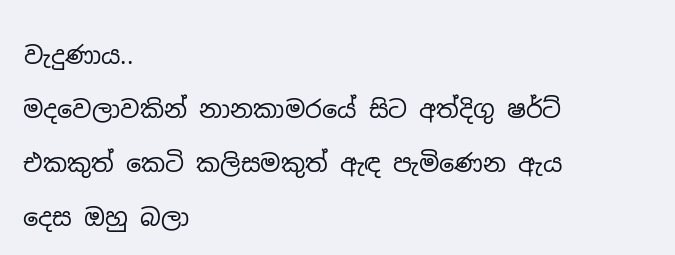වැදුණාය..
මදවෙලාවකින් නානකාමරයේ සිට අත්දිගු ෂර්ට් එකකුත් කෙටි කලිසමකුත් ඇඳ පැමිණෙන ඇය දෙස ඔහු බලා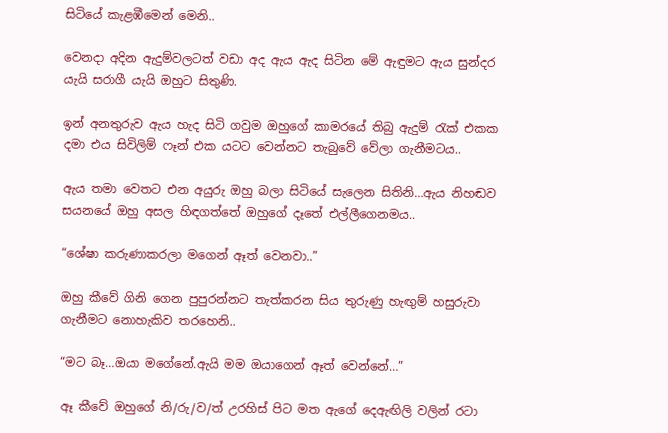සිටියේ කැළඹීමෙන් මෙනි..

වෙනදා අදින ඇදුම්වලටත් වඩා අද ඇය ඇද සිටින මේ ඇඳුමට ඇය සුන්දර යැයි සරාගී යැයි ඔහුට සිතුණි.

ඉන් අනතුරුව ඇය හැද සිටි ගවුම ඔහුගේ කාමරයේ තිබු ඇදුම් රැක් එකක දමා එය සිවිලිම් ෆෑන් එක යටට වෙන්නට තැබුවේ වේලා ගැනීමටය..

ඇය තමා වෙතට එන අයුරු ඔහු බලා සිටියේ සැලෙන සිතිනි…ඇය නිහඬව සයනයේ ඔහු අසල හිඳගත්තේ ඔහුගේ දෑතේ එල්ලීගෙනමය..

“ශේෂා කරුණාකරලා මගෙන් ඈත් වෙනවා..”

ඔහු කීවේ ගිනි ගෙන පුපුරන්නට තැත්කරන සිය තුරුණු හැඟුම් හසුරුවා ගැනීමට නොහැකිව තරහෙනි..

“මට බෑ…ඔයා මගේනේ.ඇයි මම ඔයාගෙන් ඈත් වෙන්නේ…”

ඈ කීවේ ඔහුගේ නි/රු/ව/ත් උරහිස් පිට මත ඇගේ දෙඇඟිලි වලින් රටා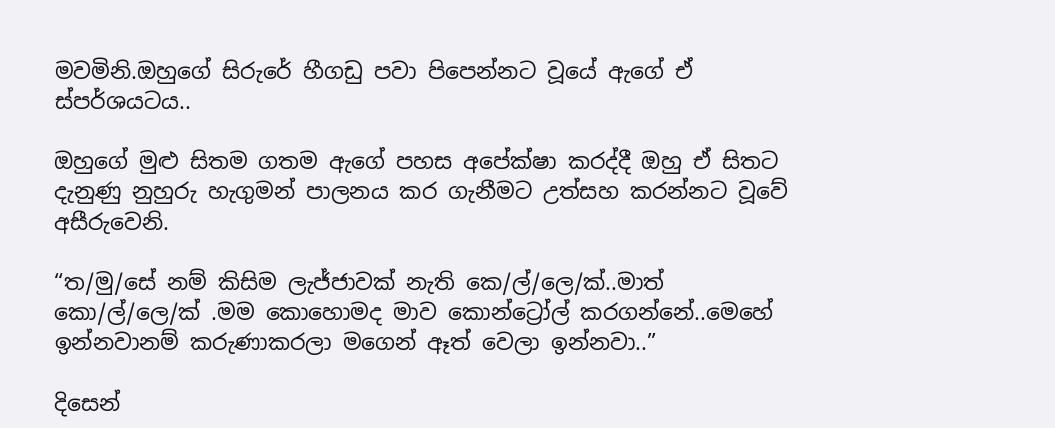මවමිනි.ඔහුගේ සිරුරේ හීගඩු පවා පිපෙන්නට වූයේ ඇගේ ඒ ස්පර්ශයටය..

ඔහුගේ මුළු සිතම ගතම ඇගේ පහස අපේක්ෂා කරද්දී ඔහු ඒ සිතට දැනුණු නුහුරු හැගුමන් පාලනය කර ගැනීමට උත්සහ කරන්නට වූවේ අසීරුවෙනි.

“ත/මු/සේ නම් කිසිම ලැජ්ජාවක් නැති කෙ/ල්/ලෙ/ක්..මාත් කො/ල්/ලෙ/ක් .මම කොහොමද මාව කොන්ට්‍රෝල් කරගන්නේ..මෙහේ ඉන්නවානම් කරුණාකරලා මගෙන් ඈත් වෙලා ඉන්නවා..”

දිසෙන්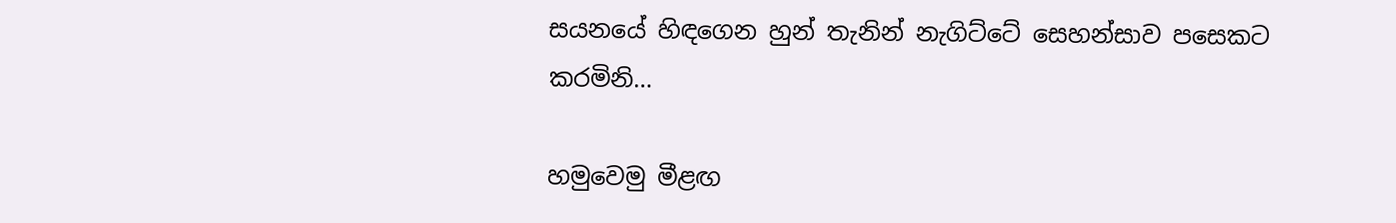සයනයේ හිඳගෙන හුන් තැනින් නැගිට්ටේ සෙහන්සාව පසෙකට කරමිනි…

හමුවෙමු මීළඟ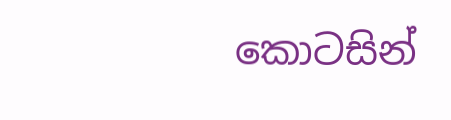කොටසින්